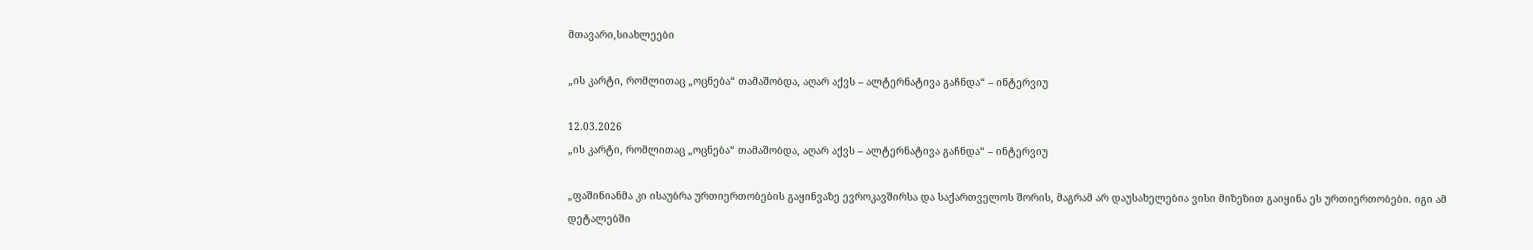მთავარი,სიახლეები

„ის კარტი, რომლითაც „ოცნება“ თამაშობდა, აღარ აქვს – ალტერნატივა გაჩნდა“ – ინტერვიუ

12.03.2026
„ის კარტი, რომლითაც „ოცნება“ თამაშობდა, აღარ აქვს – ალტერნატივა გაჩნდა“ – ინტერვიუ

„ფაშინიანმა კი ისაუბრა ურთიერთობების გაყინვაზე ევროკავშირსა და საქართველოს შორის, მაგრამ არ დაუსახელებია ვისი მიზეზით გაიყინა ეს ურთიერთობები. იგი ამ დეტალებში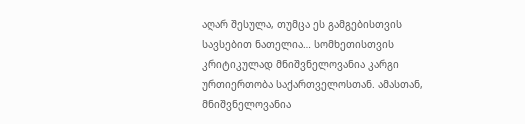აღარ შესულა, თუმცა ეს გამგებისთვის სავსებით ნათელია… სომხეთისთვის კრიტიკულად მნიშვნელოვანია კარგი ურთიერთობა საქართველოსთან. ამასთან, მნიშვნელოვანია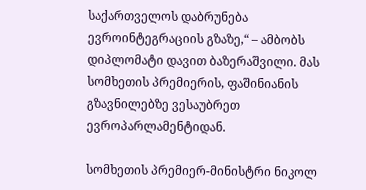საქართველოს დაბრუნება ევროინტეგრაციის გზაზე,“ – ამბობს დიპლომატი დავით ბაზერაშვილი. მას სომხეთის პრემიერის, ფაშინიანის გზავნილებზე ვესაუბრეთ ევროპარლამენტიდან.

სომხეთის პრემიერ-მინისტრი ნიკოლ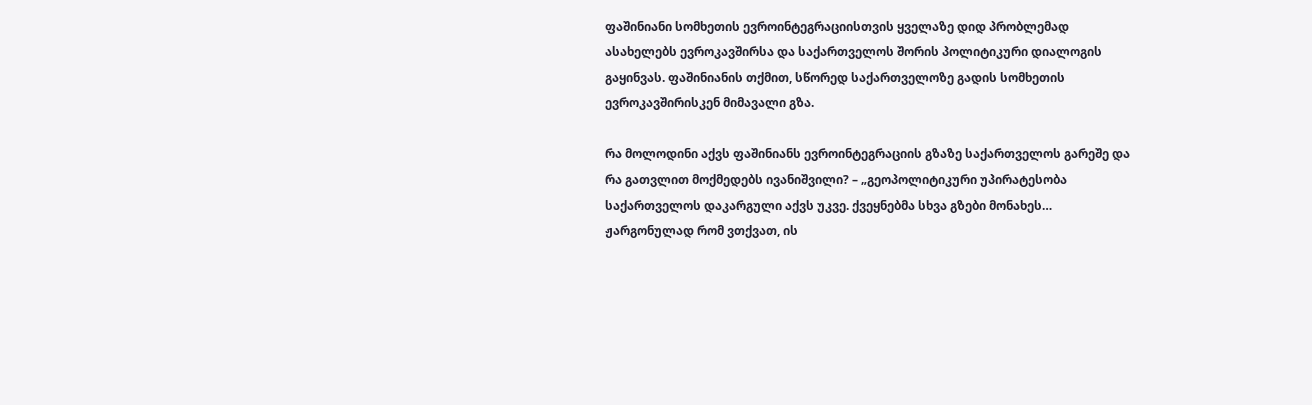ფაშინიანი სომხეთის ევროინტეგრაციისთვის ყველაზე დიდ პრობლემად ასახელებს ევროკავშირსა და საქართველოს შორის პოლიტიკური დიალოგის გაყინვას. ფაშინიანის თქმით, სწორედ საქართველოზე გადის სომხეთის ევროკავშირისკენ მიმავალი გზა.

რა მოლოდინი აქვს ფაშინიანს ევროინტეგრაციის გზაზე საქართველოს გარეშე და რა გათვლით მოქმედებს ივანიშვილი? – „გეოპოლიტიკური უპირატესობა საქართველოს დაკარგული აქვს უკვე. ქვეყნებმა სხვა გზები მონახეს… ჟარგონულად რომ ვთქვათ, ის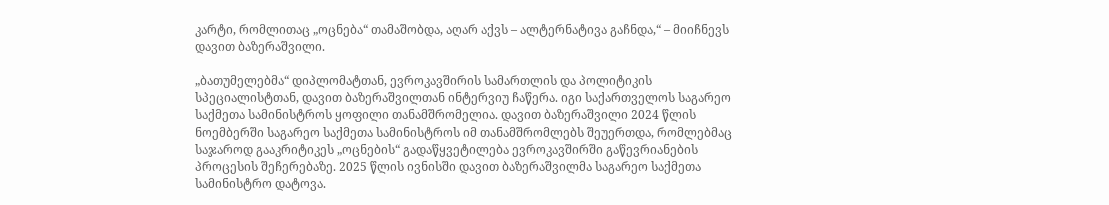კარტი, რომლითაც „ოცნება“ თამაშობდა, აღარ აქვს – ალტერნატივა გაჩნდა,“ – მიიჩნევს დავით ბაზერაშვილი.

„ბათუმელებმა“ დიპლომატთან, ევროკავშირის სამართლის და პოლიტიკის სპეციალისტთან, დავით ბაზერაშვილთან ინტერვიუ ჩაწერა. იგი საქართველოს საგარეო საქმეთა სამინისტროს ყოფილი თანამშრომელია. დავით ბაზერაშვილი 2024 წლის ნოემბერში საგარეო საქმეთა სამინისტროს იმ თანამშრომლებს შეუერთდა, რომლებმაც საჯაროდ გააკრიტიკეს „ოცნების“ გადაწყვეტილება ევროკავშირში გაწევრიანების პროცესის შეჩერებაზე. 2025 წლის ივნისში დავით ბაზერაშვილმა საგარეო საქმეთა სამინისტრო დატოვა.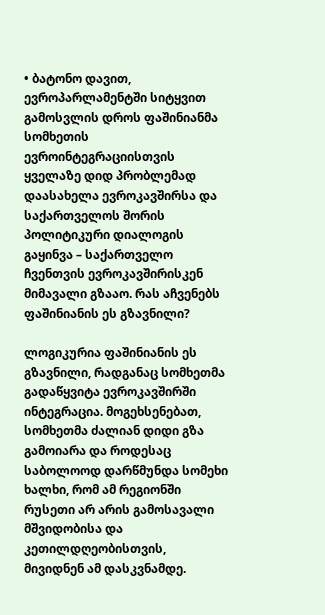• ბატონო დავით, ევროპარლამენტში სიტყვით გამოსვლის დროს ფაშინიანმა სომხეთის ევროინტეგრაციისთვის ყველაზე დიდ პრობლემად დაასახელა ევროკავშირსა და საქართველოს შორის პოლიტიკური დიალოგის გაყინვა – საქართველო ჩვენთვის ევროკავშირისკენ მიმავალი გზააო. რას აჩვენებს ფაშინიანის ეს გზავნილი?

ლოგიკურია ფაშინიანის ეს გზავნილი, რადგანაც სომხეთმა გადაწყვიტა ევროკავშირში ინტეგრაცია. მოგეხსენებათ, სომხეთმა ძალიან დიდი გზა გამოიარა და როდესაც საბოლოოდ დარწმუნდა სომეხი ხალხი, რომ ამ რეგიონში რუსეთი არ არის გამოსავალი მშვიდობისა და კეთილდღეობისთვის, მივიდნენ ამ დასკვნამდე.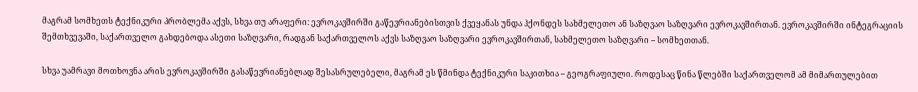მაგრამ სომხეთს ტექნიკური პრობლემა აქვს, სხვა თუ არაფერი: ევროკავშირში გაწევრიანებისთვის ქვეყანას უნდა ჰქონდეს სახმელეთო ან საზღვაო საზღვარი ევროკავშირთან. ევროკავშირში ინტეგრაციის შემთხვევაში, საქართველო გახდებოდა ასეთი საზღვარი, რადგან საქართველოს აქვს საზღვაო საზღვარი ევროკავშირთან, სახმელეთო საზღვარი – სომხეთთან.

სხვა უამრავი მოთხოვნა არის ევროკავშირში გასაწევრიანებლად შესასრულებელი, მაგრამ ეს წმინდა ტექნიკური საკითხია – გეოგრაფიული. როდესაც წინა წლებში საქართველომ ამ მიმართულებით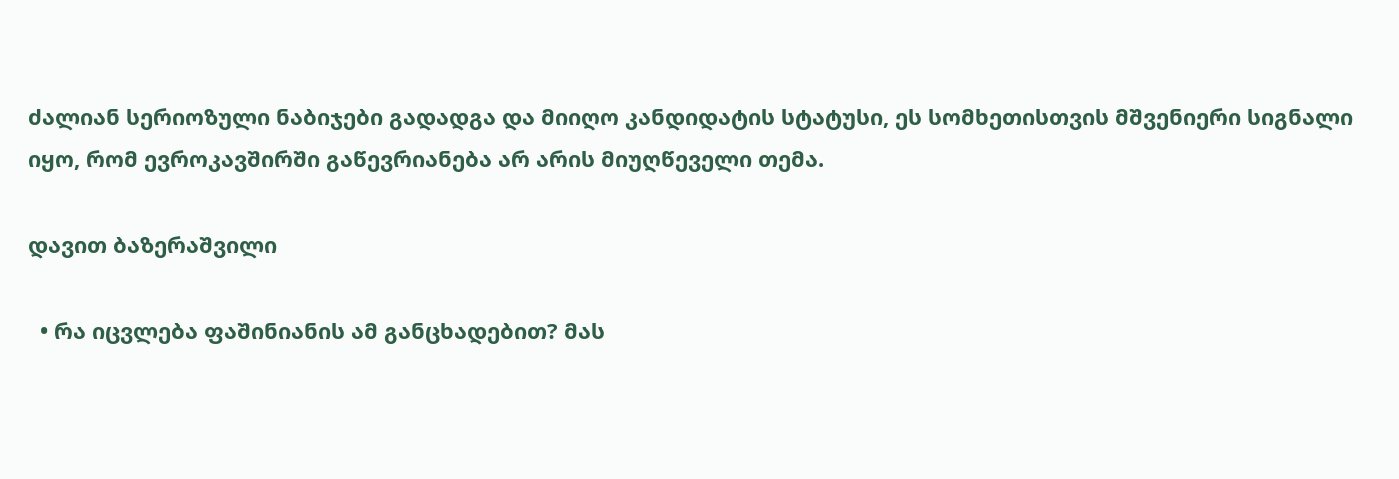ძალიან სერიოზული ნაბიჯები გადადგა და მიიღო კანდიდატის სტატუსი, ეს სომხეთისთვის მშვენიერი სიგნალი იყო, რომ ევროკავშირში გაწევრიანება არ არის მიუღწეველი თემა.

დავით ბაზერაშვილი

  • რა იცვლება ფაშინიანის ამ განცხადებით? მას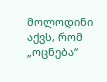მოლოდინი აქვს, რომ „ოცნება“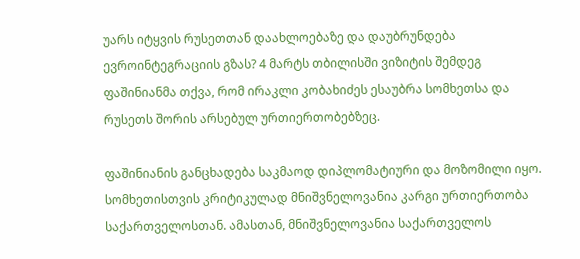უარს იტყვის რუსეთთან დაახლოებაზე და დაუბრუნდება ევროინტეგრაციის გზას? 4 მარტს თბილისში ვიზიტის შემდეგ ფაშინიანმა თქვა, რომ ირაკლი კობახიძეს ესაუბრა სომხეთსა და რუსეთს შორის არსებულ ურთიერთობებზეც.

ფაშინიანის განცხადება საკმაოდ დიპლომატიური და მოზომილი იყო. სომხეთისთვის კრიტიკულად მნიშვნელოვანია კარგი ურთიერთობა საქართველოსთან. ამასთან, მნიშვნელოვანია საქართველოს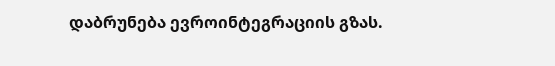დაბრუნება ევროინტეგრაციის გზას.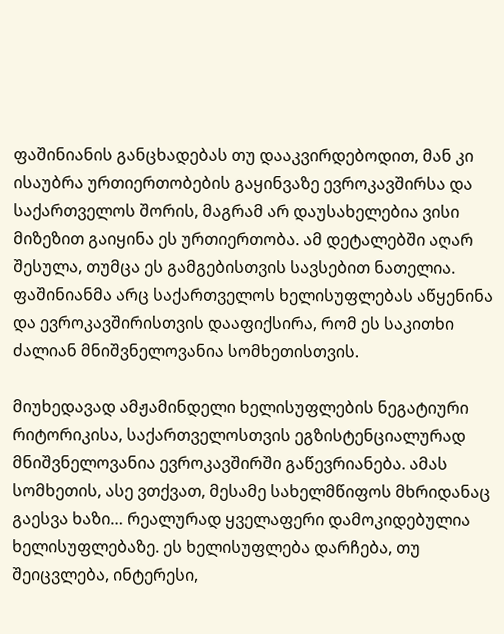ფაშინიანის განცხადებას თუ დააკვირდებოდით, მან კი ისაუბრა ურთიერთობების გაყინვაზე ევროკავშირსა და საქართველოს შორის, მაგრამ არ დაუსახელებია ვისი მიზეზით გაიყინა ეს ურთიერთობა. ამ დეტალებში აღარ შესულა, თუმცა ეს გამგებისთვის სავსებით ნათელია. ფაშინიანმა არც საქართველოს ხელისუფლებას აწყენინა და ევროკავშირისთვის დააფიქსირა, რომ ეს საკითხი ძალიან მნიშვნელოვანია სომხეთისთვის.

მიუხედავად ამჟამინდელი ხელისუფლების ნეგატიური რიტორიკისა, საქართველოსთვის ეგზისტენციალურად მნიშვნელოვანია ევროკავშირში გაწევრიანება. ამას სომხეთის, ასე ვთქვათ, მესამე სახელმწიფოს მხრიდანაც გაესვა ხაზი… რეალურად ყველაფერი დამოკიდებულია ხელისუფლებაზე. ეს ხელისუფლება დარჩება, თუ შეიცვლება, ინტერესი,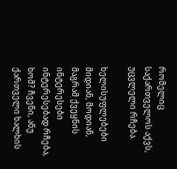რომელიც საქართველოს აქვს, უცვლელი რჩება.

ხელისუფლებები მიდიან, მოდიან, მაგრამ ქვეყნის ინტერესები ინტერესებად რჩება, ხომ? ჩვენი, ანუ ქართველი ხალხის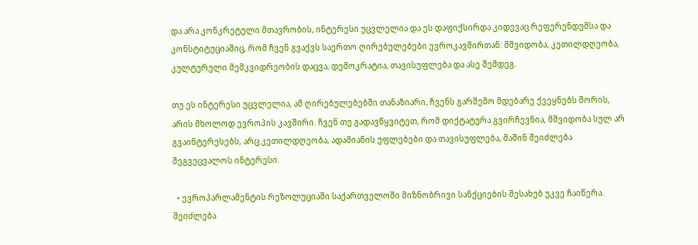და არა კონკრეტული მთავრობის, ინტერესი უცვლელია და ეს დაფიქსირდა კიდევაც რეფერენდუმსა და კონსტიტუციაშიც, რომ ჩვენ გვაქვს საერთო ღირებულებები ევროკავშირთან: მშვიდობა, კეთილდღეობა, კულტურული მემკვიდრეობის დაცვა, დემოკრატია, თავისუფლება და ასე შემდეგ.

თუ ეს ინტერესი უცვლელია, ამ ღირებულებებში თანაზიარი, ჩვენს გარშემო მდებარე ქვეყნებს შორის, არის მხოლოდ ევროპის კავშირი. ჩვენ თუ გადავწყვიტეთ, რომ დიქტატურა გვირჩევნია, მშვიდობა სულ არ გვაინტერესებს, არც კეთილდღეობა, ადამიანის უფლებები და თავისუფლება, მაშინ შეიძლება შეგვეცვალოს ინტერესი.

  • ევროპარლამენტის რეზოლუციაში საქართველოში მიზნობრივი სანქციების შესახებ უკვე ჩაიწერა. შეიძლება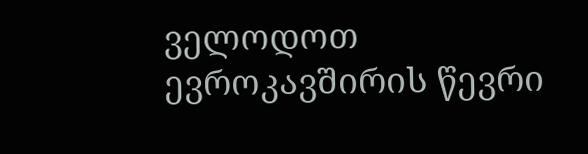ველოდოთ ევროკავშირის წევრი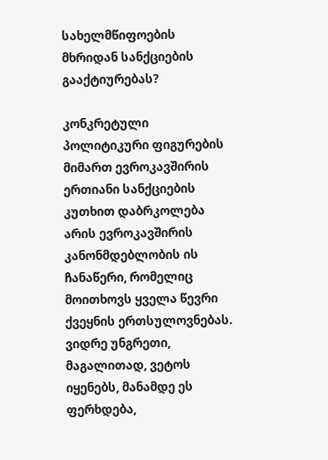სახელმწიფოების მხრიდან სანქციების გააქტიურებას?

კონკრეტული პოლიტიკური ფიგურების მიმართ ევროკავშირის ერთიანი სანქციების კუთხით დაბრკოლება არის ევროკავშირის კანონმდებლობის ის ჩანაწერი, რომელიც მოითხოვს ყველა წევრი ქვეყნის ერთსულოვნებას. ვიდრე უნგრეთი, მაგალითად, ვეტოს იყენებს, მანამდე ეს ფერხდება,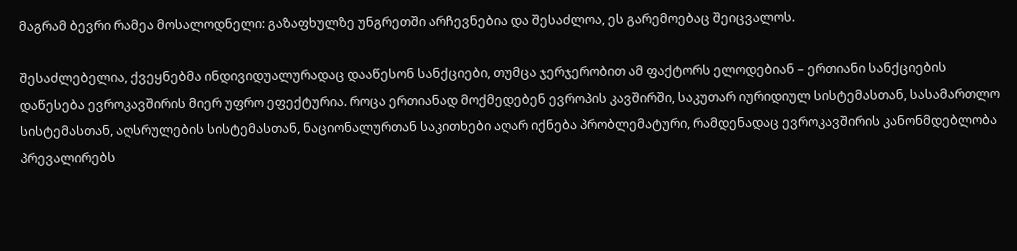მაგრამ ბევრი რამეა მოსალოდნელი: გაზაფხულზე უნგრეთში არჩევნებია და შესაძლოა, ეს გარემოებაც შეიცვალოს.

შესაძლებელია, ქვეყნებმა ინდივიდუალურადაც დააწესონ სანქციები, თუმცა ჯერჯერობით ამ ფაქტორს ელოდებიან – ერთიანი სანქციების დაწესება ევროკავშირის მიერ უფრო ეფექტურია. როცა ერთიანად მოქმედებენ ევროპის კავშირში, საკუთარ იურიდიულ სისტემასთან, სასამართლო სისტემასთან, აღსრულების სისტემასთან, ნაციონალურთან საკითხები აღარ იქნება პრობლემატური, რამდენადაც ევროკავშირის კანონმდებლობა პრევალირებს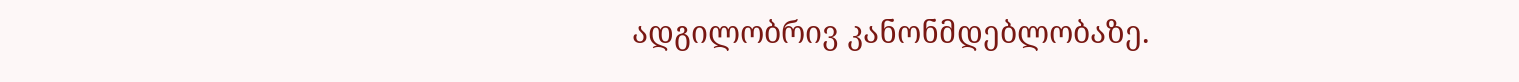ადგილობრივ კანონმდებლობაზე.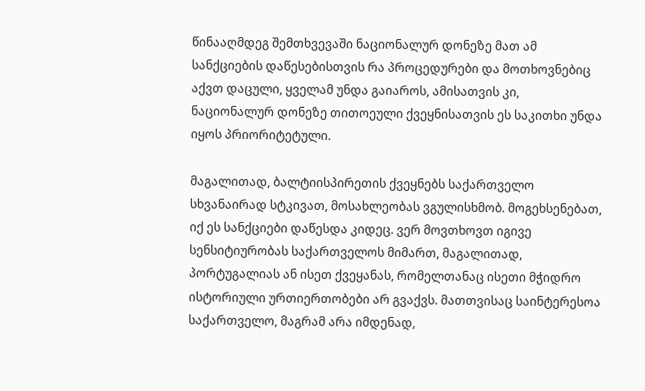წინააღმდეგ შემთხვევაში ნაციონალურ დონეზე მათ ამ სანქციების დაწესებისთვის რა პროცედურები და მოთხოვნებიც აქვთ დაცული, ყველამ უნდა გაიაროს, ამისათვის კი, ნაციონალურ დონეზე თითოეული ქვეყნისათვის ეს საკითხი უნდა იყოს პრიორიტეტული.

მაგალითად, ბალტიისპირეთის ქვეყნებს საქართველო სხვანაირად სტკივათ, მოსახლეობას ვგულისხმობ. მოგეხსენებათ, იქ ეს სანქციები დაწესდა კიდეც. ვერ მოვთხოვთ იგივე სენსიტიურობას საქართველოს მიმართ, მაგალითად, პორტუგალიას ან ისეთ ქვეყანას, რომელთანაც ისეთი მჭიდრო ისტორიული ურთიერთობები არ გვაქვს. მათთვისაც საინტერესოა საქართველო, მაგრამ არა იმდენად,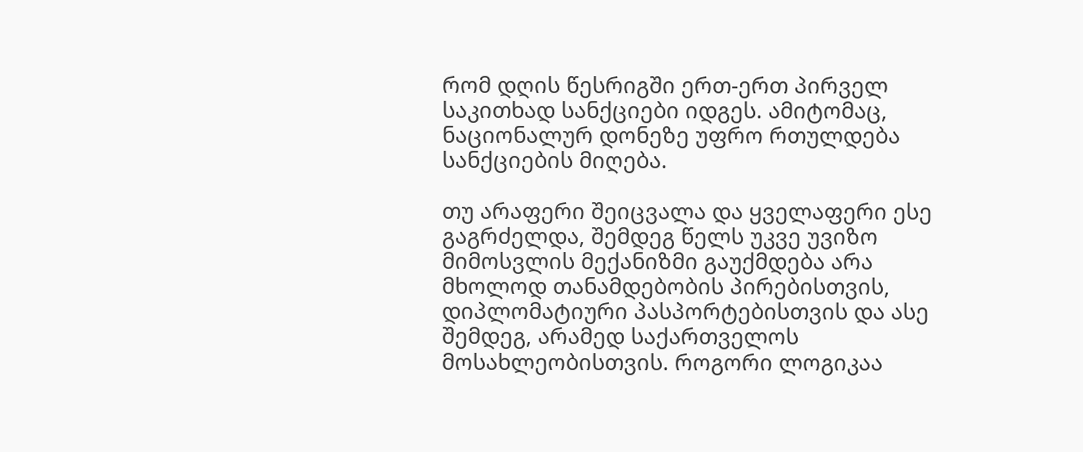რომ დღის წესრიგში ერთ-ერთ პირველ საკითხად სანქციები იდგეს. ამიტომაც, ნაციონალურ დონეზე უფრო რთულდება სანქციების მიღება.

თუ არაფერი შეიცვალა და ყველაფერი ესე გაგრძელდა, შემდეგ წელს უკვე უვიზო მიმოსვლის მექანიზმი გაუქმდება არა მხოლოდ თანამდებობის პირებისთვის, დიპლომატიური პასპორტებისთვის და ასე შემდეგ, არამედ საქართველოს მოსახლეობისთვის. როგორი ლოგიკაა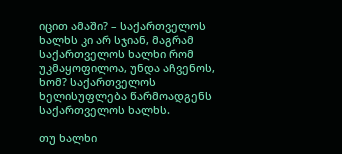იცით ამაში? – საქართველოს ხალხს კი არ სჯიან, მაგრამ საქართველოს ხალხი რომ უკმაყოფილოა, უნდა აჩვენოს, ხომ? საქართველოს ხელისუფლება წარმოადგენს საქართველოს ხალხს.

თუ ხალხი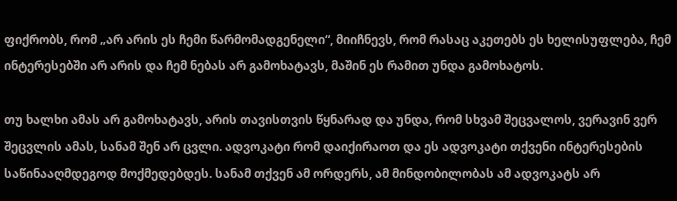ფიქრობს, რომ „არ არის ეს ჩემი წარმომადგენელი“, მიიჩნევს, რომ რასაც აკეთებს ეს ხელისუფლება, ჩემ ინტერესებში არ არის და ჩემ ნებას არ გამოხატავს, მაშინ ეს რამით უნდა გამოხატოს.

თუ ხალხი ამას არ გამოხატავს, არის თავისთვის წყნარად და უნდა, რომ სხვამ შეცვალოს, ვერავინ ვერ შეცვლის ამას, სანამ შენ არ ცვლი. ადვოკატი რომ დაიქირაოთ და ეს ადვოკატი თქვენი ინტერესების საწინააღმდეგოდ მოქმედებდეს. სანამ თქვენ ამ ორდერს, ამ მინდობილობას ამ ადვოკატს არ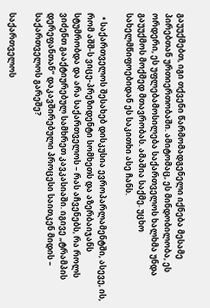გაუუქმებთ, იგი თქვენი წარმომადგენელი იქნება მესამე პირებთან ურთიერთობაში. ამიტომაც, ეს მინდობილობა, ეს ორდერი, ეს უფლებამოსილება საქართველოს ხალხმა უნდა გაუუქმოს მოქმედ მთავრობას. ამაშია საქმე. უცხო სახელმწიფოებიდან ეს საკითხი ასე ჩანს.

  • საქართველოს შესახებ დისკუსია ევროპარლამენტში, ასევე, ის, რომ აშშ-ს ვიცე-პრეზიდენტი სომხეთს და აზერბაიჯანს სტუმრობდა და არა საქართველოს – რას აჩვენებს, რა როლს ვიძენთ გააქტიურებულ სამხრეთ კავკასიაში. იგივე „ტრამპის დერეფანთან“ დაკავშირებული პროცესი საითკენ მიდის – საქართველოს გარეშე?

საქართველოს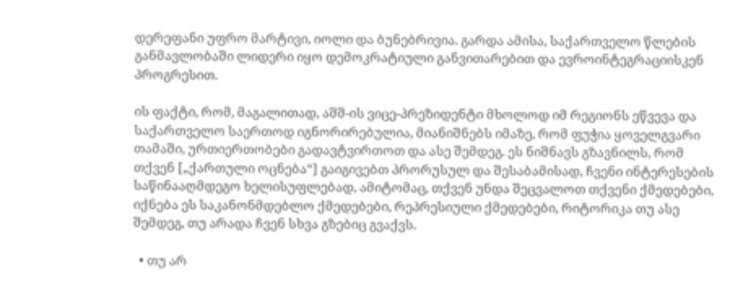დერეფანი უფრო მარტივი, იოლი და ბუნებრივია. გარდა ამისა, საქართველო წლების განმავლობაში ლიდერი იყო დემოკრატიული განვითარებით და ევროინტეგრაციისკენ პროგრესით.

ის ფაქტი, რომ, მაგალითად, აშშ-ის ვიცე-პრეზიდენტი მხოლოდ იმ რეგიონს ეწვევა და საქართველო საერთოდ იგნორირებულია, მიანიშნებს იმაზე, რომ ფუჭია ყოველგვარი თამაში, ურთიერთობები გადავტვირთოთ და ასე შემდეგ. ეს ნიშნავს გზავნილს, რომ თქვენ [„ქართული ოცნება“] გაიგივებთ პრორუსულ და შესაბამისად, ჩვენი ინტერესების საწინააღმდეგო ხელისუფლებად, ამიტომაც, თქვენ უნდა შეცვალოთ თქვენი ქმედებები, იქნება ეს საკანონმდებლო ქმედებები, რეპრესიული ქმედებები, რიტორიკა თუ ასე შემდეგ, თუ არადა ჩვენ სხვა გზებიც გვაქვს.

  • თუ არ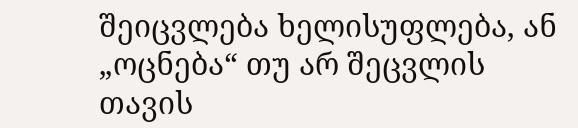შეიცვლება ხელისუფლება, ან „ოცნება“ თუ არ შეცვლის თავის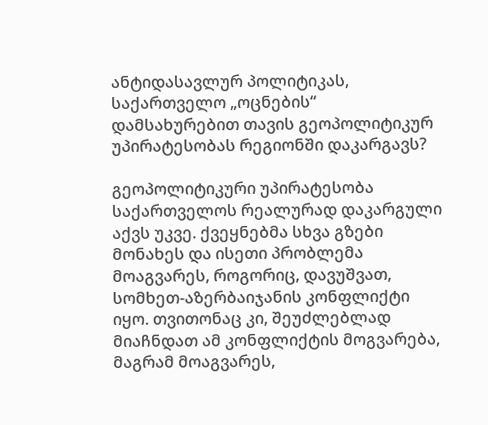ანტიდასავლურ პოლიტიკას, საქართველო „ოცნების“ დამსახურებით თავის გეოპოლიტიკურ უპირატესობას რეგიონში დაკარგავს?

გეოპოლიტიკური უპირატესობა საქართველოს რეალურად დაკარგული აქვს უკვე. ქვეყნებმა სხვა გზები მონახეს და ისეთი პრობლემა მოაგვარეს, როგორიც, დავუშვათ, სომხეთ-აზერბაიჯანის კონფლიქტი იყო. თვითონაც კი, შეუძლებლად მიაჩნდათ ამ კონფლიქტის მოგვარება, მაგრამ მოაგვარეს,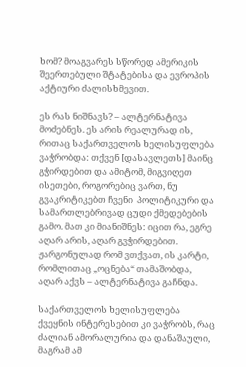ხომ? მოაგვარეს სწორედ ამერიკის შეერთებული შტატებისა და ევროპის აქტიური ძალისხმევით.

ეს რას ნიშნავს? – ალტერნატივა მოძებნეს. ეს არის რეალურად ის, რითაც საქართველოს ხელისუფლება ვაჭრობდა: თქვენ [დასავლეთს] მაინც გჭირდებით და ამიტომ, მიგვიღეთ ისეთები, როგორებიც ვართ, ნუ გვაკრიტიკებთ ჩვენი  პოლიტიკური და სამართლებრივად ცუდი ქმედებების გამო. მათ კი მიანიშნეს: იცით რა, ეგრე აღარ არის, აღარ გვჭირდებით. ჟარგონულად რომ ვთქვათ, ის კარტი, რომლითაც „ოცნება“ თამაშობდა, აღარ აქვს – ალტერნატივა გაჩნდა.

საქართველოს ხელისუფლება ქვეყნის ინტერესებით კი ვაჭრობს, რაც ძალიან ამორალურია და დანაშაული, მაგრამ ამ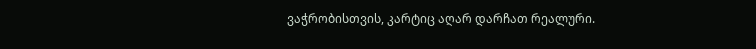ვაჭრობისთვის, კარტიც აღარ დარჩათ რეალური.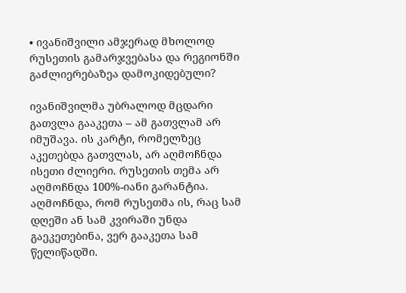• ივანიშვილი ამჯერად მხოლოდ რუსეთის გამარჯვებასა და რეგიონში გაძლიერებაზეა დამოკიდებული?

ივანიშვილმა უბრალოდ მცდარი გათვლა გააკეთა – ამ გათვლამ არ იმუშავა. ის კარტი, რომელზეც აკეთებდა გათვლას, არ აღმოჩნდა ისეთი ძლიერი. რუსეთის თემა არ აღმოჩნდა 100%-იანი გარანტია. აღმოჩნდა, რომ რუსეთმა ის, რაც სამ დღეში ან სამ კვირაში უნდა გაეკეთებინა, ვერ გააკეთა სამ წელიწადში.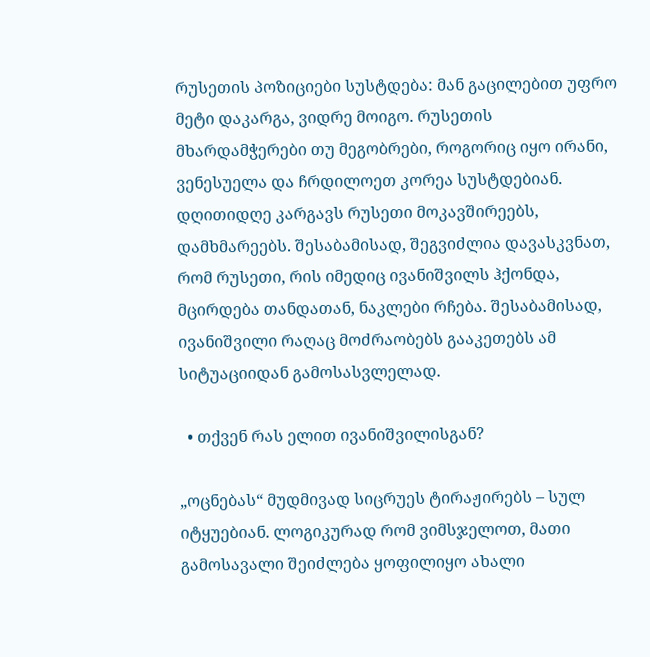რუსეთის პოზიციები სუსტდება: მან გაცილებით უფრო მეტი დაკარგა, ვიდრე მოიგო. რუსეთის მხარდამჭერები თუ მეგობრები, როგორიც იყო ირანი, ვენესუელა და ჩრდილოეთ კორეა სუსტდებიან. დღითიდღე კარგავს რუსეთი მოკავშირეებს, დამხმარეებს. შესაბამისად, შეგვიძლია დავასკვნათ, რომ რუსეთი, რის იმედიც ივანიშვილს ჰქონდა, მცირდება თანდათან, ნაკლები რჩება. შესაბამისად, ივანიშვილი რაღაც მოძრაობებს გააკეთებს ამ სიტუაციიდან გამოსასვლელად.

  • თქვენ რას ელით ივანიშვილისგან?

„ოცნებას“ მუდმივად სიცრუეს ტირაჟირებს – სულ იტყუებიან. ლოგიკურად რომ ვიმსჯელოთ, მათი გამოსავალი შეიძლება ყოფილიყო ახალი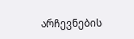არჩევნების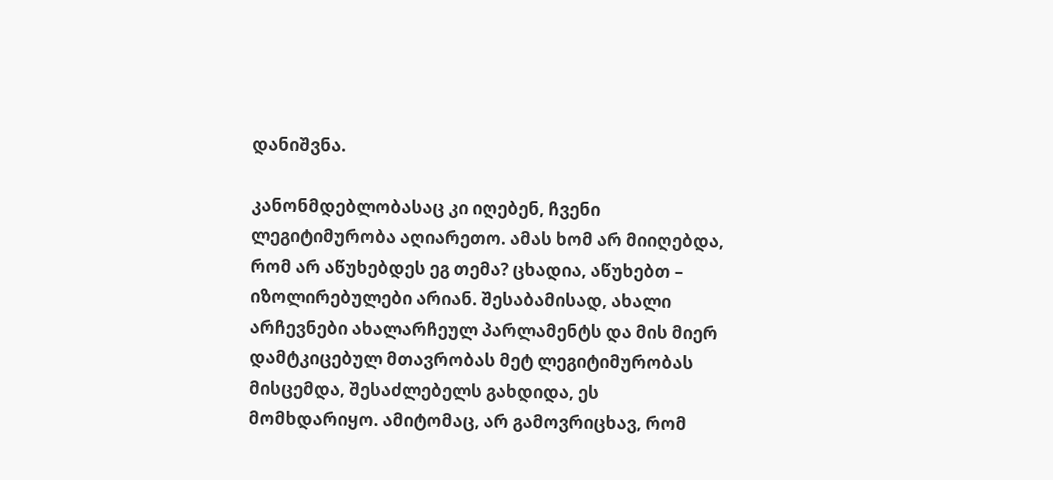დანიშვნა.

კანონმდებლობასაც კი იღებენ, ჩვენი ლეგიტიმურობა აღიარეთო. ამას ხომ არ მიიღებდა, რომ არ აწუხებდეს ეგ თემა? ცხადია, აწუხებთ – იზოლირებულები არიან. შესაბამისად, ახალი არჩევნები ახალარჩეულ პარლამენტს და მის მიერ დამტკიცებულ მთავრობას მეტ ლეგიტიმურობას მისცემდა, შესაძლებელს გახდიდა, ეს მომხდარიყო. ამიტომაც, არ გამოვრიცხავ, რომ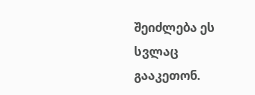შეიძლება ეს სვლაც გააკეთონ.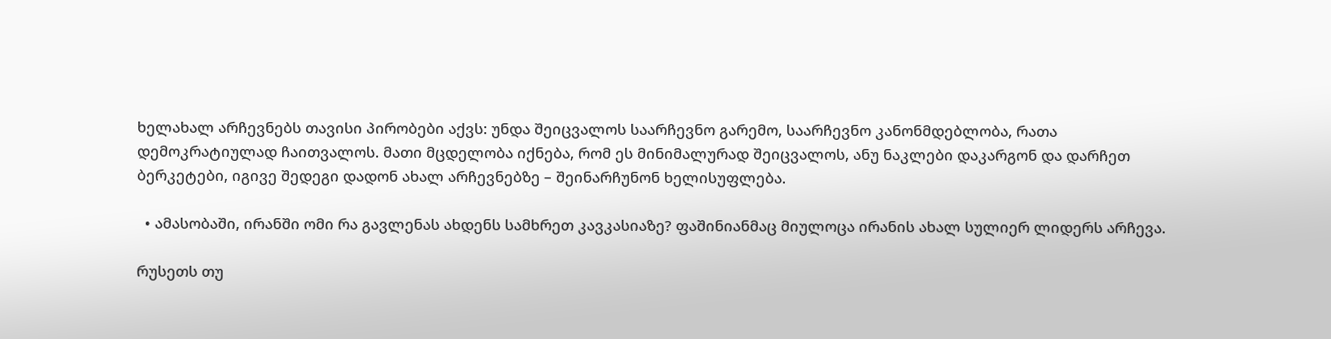ხელახალ არჩევნებს თავისი პირობები აქვს: უნდა შეიცვალოს საარჩევნო გარემო, საარჩევნო კანონმდებლობა, რათა დემოკრატიულად ჩაითვალოს. მათი მცდელობა იქნება, რომ ეს მინიმალურად შეიცვალოს, ანუ ნაკლები დაკარგონ და დარჩეთ ბერკეტები, იგივე შედეგი დადონ ახალ არჩევნებზე – შეინარჩუნონ ხელისუფლება.

  • ამასობაში, ირანში ომი რა გავლენას ახდენს სამხრეთ კავკასიაზე? ფაშინიანმაც მიულოცა ირანის ახალ სულიერ ლიდერს არჩევა.

რუსეთს თუ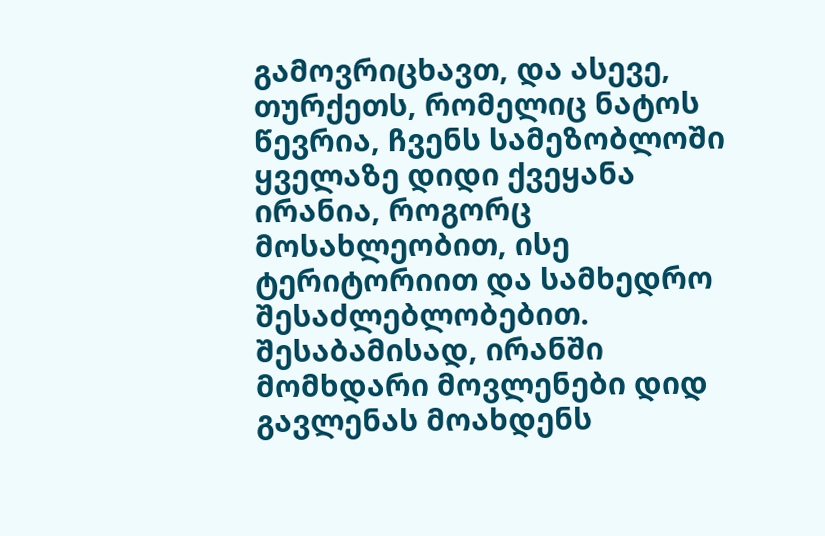გამოვრიცხავთ, და ასევე, თურქეთს, რომელიც ნატოს წევრია, ჩვენს სამეზობლოში ყველაზე დიდი ქვეყანა ირანია, როგორც მოსახლეობით, ისე ტერიტორიით და სამხედრო შესაძლებლობებით. შესაბამისად, ირანში მომხდარი მოვლენები დიდ გავლენას მოახდენს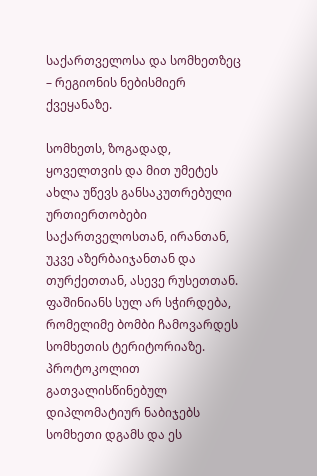საქართველოსა და სომხეთზეც – რეგიონის ნებისმიერ ქვეყანაზე.

სომხეთს, ზოგადად, ყოველთვის და მით უმეტეს ახლა უწევს განსაკუთრებული ურთიერთობები საქართველოსთან, ირანთან, უკვე აზერბაიჯანთან და თურქეთთან, ასევე რუსეთთან. ფაშინიანს სულ არ სჭირდება, რომელიმე ბომბი ჩამოვარდეს სომხეთის ტერიტორიაზე. პროტოკოლით გათვალისწინებულ დიპლომატიურ ნაბიჯებს სომხეთი დგამს და ეს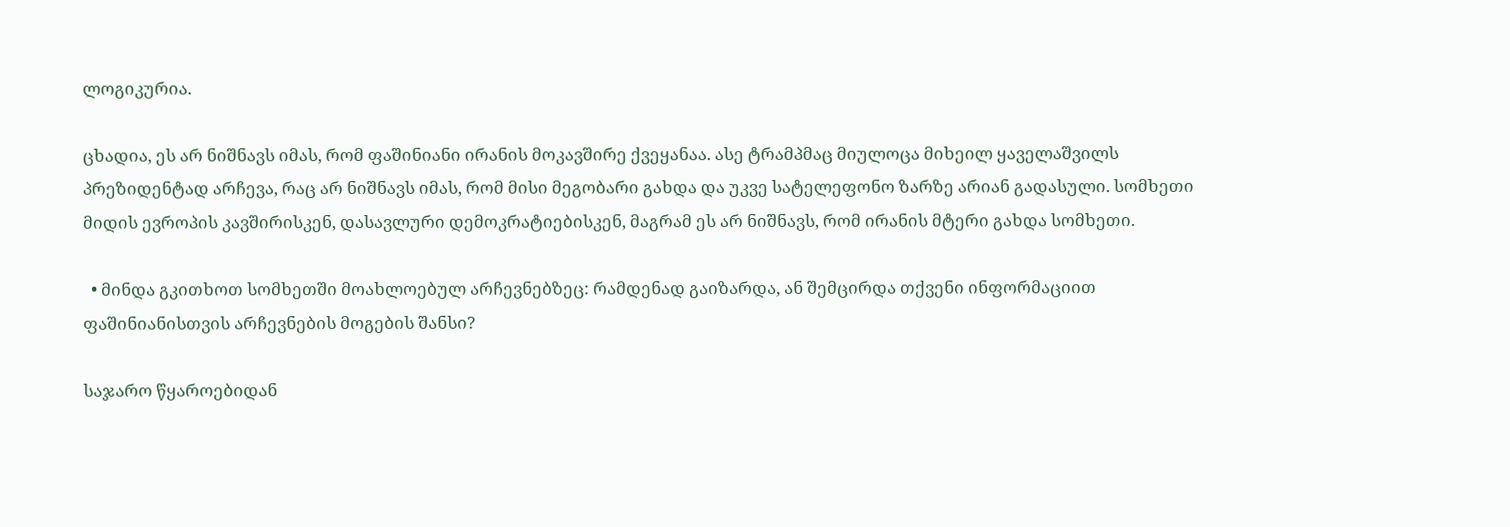ლოგიკურია.

ცხადია, ეს არ ნიშნავს იმას, რომ ფაშინიანი ირანის მოკავშირე ქვეყანაა. ასე ტრამპმაც მიულოცა მიხეილ ყაველაშვილს პრეზიდენტად არჩევა, რაც არ ნიშნავს იმას, რომ მისი მეგობარი გახდა და უკვე სატელეფონო ზარზე არიან გადასული. სომხეთი მიდის ევროპის კავშირისკენ, დასავლური დემოკრატიებისკენ, მაგრამ ეს არ ნიშნავს, რომ ირანის მტერი გახდა სომხეთი.

  • მინდა გკითხოთ სომხეთში მოახლოებულ არჩევნებზეც: რამდენად გაიზარდა, ან შემცირდა თქვენი ინფორმაციით ფაშინიანისთვის არჩევნების მოგების შანსი?

საჯარო წყაროებიდან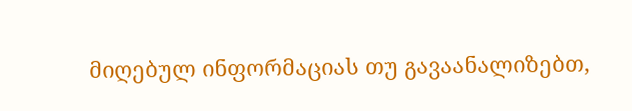მიღებულ ინფორმაციას თუ გავაანალიზებთ,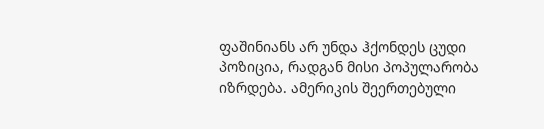ფაშინიანს არ უნდა ჰქონდეს ცუდი პოზიცია, რადგან მისი პოპულარობა იზრდება. ამერიკის შეერთებული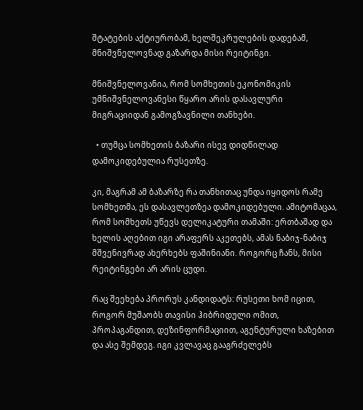შტატების აქტიურობამ, ხელშეკრულების დადებამ, მნიშვნელოვნად გაზარდა მისი რეიტინგი.

მნიშვნელოვანია, რომ სომხეთის ეკონომიკის უმნიშვნელოვანესი წყარო არის დასავლური მიგრაციიდან გამოგზავნილი თანხები.

  • თუმცა სომხეთის ბაზარი ისევ დიდწილად დამოკიდებულია რუსეთზე.

კი, მაგრამ ამ ბაზარზე რა თანხითაც უნდა იყიდოს რამე სომხეთმა, ეს დასავლეთზეა დამოკიდებული. ამიტომაცაა, რომ სომხეთს უწევს დელიკატური თამაში: ერთბაშად და ხელის აღებით იგი არაფერს აკეთებს, ამას ნაბიჯ-ნაბიჯ მშვენივრად ახერხებს ფაშინიანი. როგორც ჩანს, მისი რეიტინგები არ არის ცუდი.

რაც შეეხება პრორუს კანდიდატს: რუსეთი ხომ იცით, როგორ მუშაობს თავისი ჰიბრიდული ომით, პროპაგანდით, დეზინფორმაციით, აგენტურული ხაზებით და ასე შემდეგ. იგი კვლავაც გააგრძელებს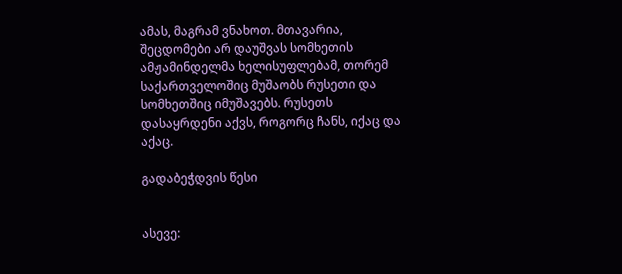ამას, მაგრამ ვნახოთ. მთავარია, შეცდომები არ დაუშვას სომხეთის ამჟამინდელმა ხელისუფლებამ, თორემ საქართველოშიც მუშაობს რუსეთი და სომხეთშიც იმუშავებს. რუსეთს დასაყრდენი აქვს, როგორც ჩანს, იქაც და აქაც.

გადაბეჭდვის წესი


ასევე: